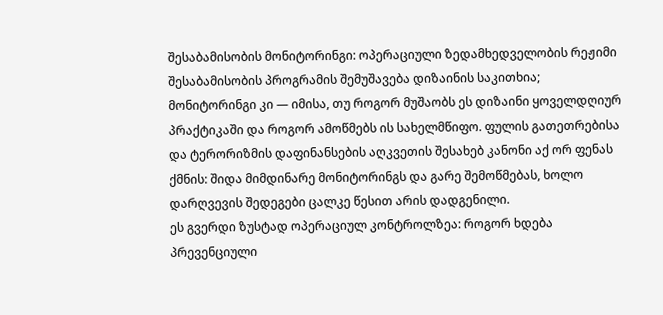შესაბამისობის მონიტორინგი: ოპერაციული ზედამხედველობის რეჟიმი
შესაბამისობის პროგრამის შემუშავება დიზაინის საკითხია; მონიტორინგი კი — იმისა, თუ როგორ მუშაობს ეს დიზაინი ყოველდღიურ პრაქტიკაში და როგორ ამოწმებს ის სახელმწიფო. ფულის გათეთრებისა და ტერორიზმის დაფინანსების აღკვეთის შესახებ კანონი აქ ორ ფენას ქმნის: შიდა მიმდინარე მონიტორინგს და გარე შემოწმებას, ხოლო დარღვევის შედეგები ცალკე წესით არის დადგენილი.
ეს გვერდი ზუსტად ოპერაციულ კონტროლზეა: როგორ ხდება პრევენციული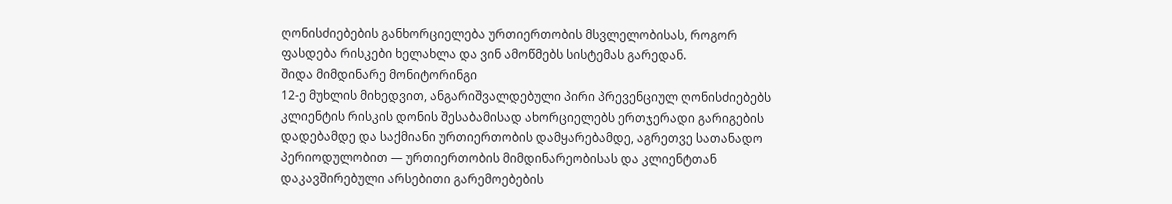ღონისძიებების განხორციელება ურთიერთობის მსვლელობისას, როგორ ფასდება რისკები ხელახლა და ვინ ამოწმებს სისტემას გარედან.
შიდა მიმდინარე მონიტორინგი
12-ე მუხლის მიხედვით, ანგარიშვალდებული პირი პრევენციულ ღონისძიებებს კლიენტის რისკის დონის შესაბამისად ახორციელებს ერთჯერადი გარიგების დადებამდე და საქმიანი ურთიერთობის დამყარებამდე, აგრეთვე სათანადო პერიოდულობით — ურთიერთობის მიმდინარეობისას და კლიენტთან დაკავშირებული არსებითი გარემოებების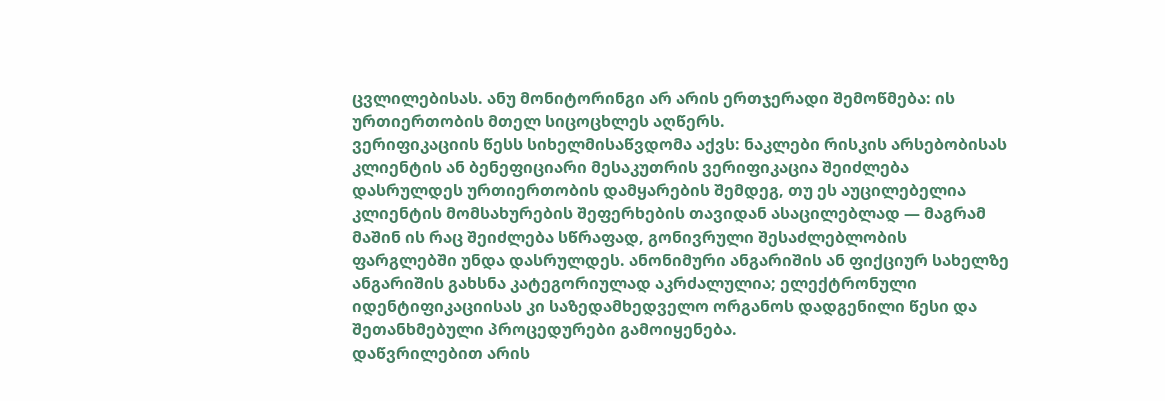ცვლილებისას. ანუ მონიტორინგი არ არის ერთჯერადი შემოწმება: ის ურთიერთობის მთელ სიცოცხლეს აღწერს.
ვერიფიკაციის წესს სიხელმისაწვდომა აქვს: ნაკლები რისკის არსებობისას კლიენტის ან ბენეფიციარი მესაკუთრის ვერიფიკაცია შეიძლება დასრულდეს ურთიერთობის დამყარების შემდეგ, თუ ეს აუცილებელია კლიენტის მომსახურების შეფერხების თავიდან ასაცილებლად — მაგრამ მაშინ ის რაც შეიძლება სწრაფად, გონივრული შესაძლებლობის ფარგლებში უნდა დასრულდეს. ანონიმური ანგარიშის ან ფიქციურ სახელზე ანგარიშის გახსნა კატეგორიულად აკრძალულია; ელექტრონული იდენტიფიკაციისას კი საზედამხედველო ორგანოს დადგენილი წესი და შეთანხმებული პროცედურები გამოიყენება.
დაწვრილებით არის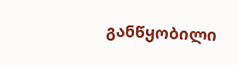განწყობილი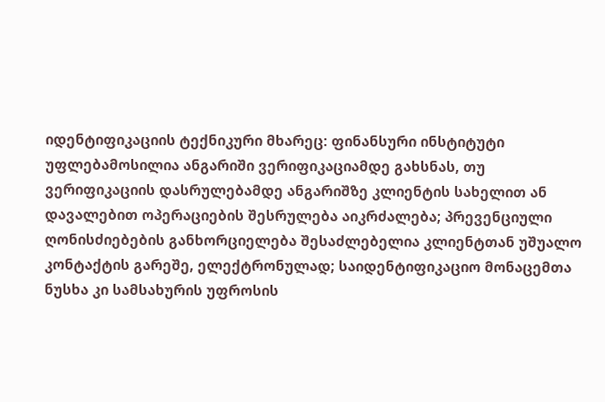იდენტიფიკაციის ტექნიკური მხარეც: ფინანსური ინსტიტუტი უფლებამოსილია ანგარიში ვერიფიკაციამდე გახსნას, თუ ვერიფიკაციის დასრულებამდე ანგარიშზე კლიენტის სახელით ან დავალებით ოპერაციების შესრულება აიკრძალება; პრევენციული ღონისძიებების განხორციელება შესაძლებელია კლიენტთან უშუალო კონტაქტის გარეშე, ელექტრონულად; საიდენტიფიკაციო მონაცემთა ნუსხა კი სამსახურის უფროსის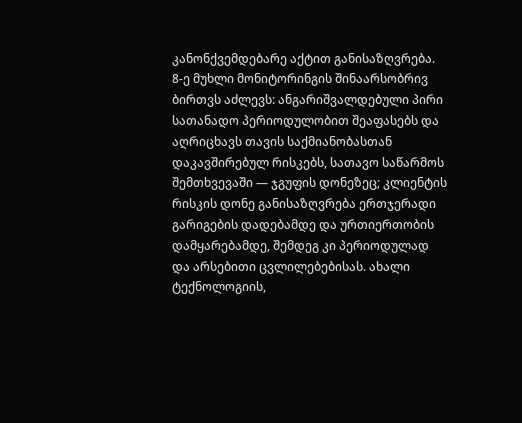კანონქვემდებარე აქტით განისაზღვრება.
8-ე მუხლი მონიტორინგის შინაარსობრივ ბირთვს აძლევს: ანგარიშვალდებული პირი სათანადო პერიოდულობით შეაფასებს და აღრიცხავს თავის საქმიანობასთან დაკავშირებულ რისკებს, სათავო საწარმოს შემთხვევაში — ჯგუფის დონეზეც; კლიენტის რისკის დონე განისაზღვრება ერთჯერადი გარიგების დადებამდე და ურთიერთობის დამყარებამდე, შემდეგ კი პერიოდულად და არსებითი ცვლილებებისას. ახალი ტექნოლოგიის,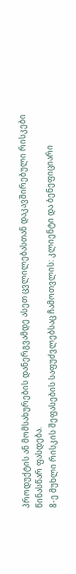პროდუქტის ან მომსახურების დანერგვამდე ასეთ ცვლილებასთან დაკავშირებული რისკები წინასწარ ფასდება.
8-ე მუხლი რისკის შეფასების საფუძვლებსაც ჩამოთვლის: კლიენტი და ბენეფიციარი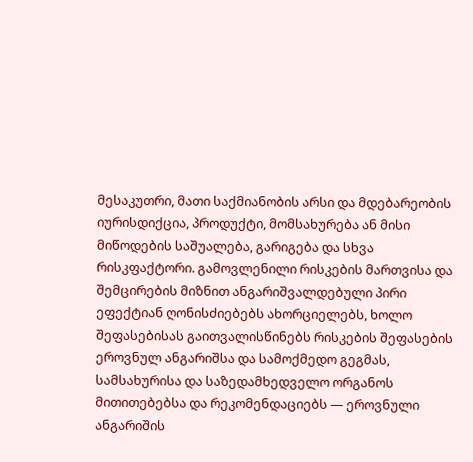მესაკუთრი, მათი საქმიანობის არსი და მდებარეობის იურისდიქცია, პროდუქტი, მომსახურება ან მისი მიწოდების საშუალება, გარიგება და სხვა რისკფაქტორი. გამოვლენილი რისკების მართვისა და შემცირების მიზნით ანგარიშვალდებული პირი ეფექტიან ღონისძიებებს ახორციელებს, ხოლო შეფასებისას გაითვალისწინებს რისკების შეფასების ეროვნულ ანგარიშსა და სამოქმედო გეგმას, სამსახურისა და საზედამხედველო ორგანოს მითითებებსა და რეკომენდაციებს — ეროვნული ანგარიშის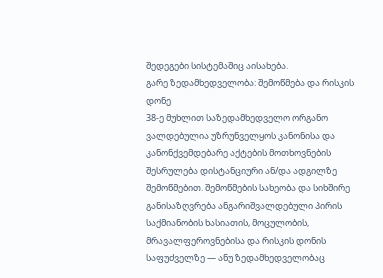შედეგები სისტემაშიც აისახება.
გარე ზედამხედველობა: შემოწმება და რისკის დონე
38-ე მუხლით საზედამხედველო ორგანო ვალდებულია უზრუნველყოს კანონისა და კანონქვემდებარე აქტების მოთხოვნების შესრულება დისტანციური ან/და ადგილზე შემოწმებით. შემოწმების სახეობა და სიხშირე განისაზღვრება ანგარიშვალდებული პირის საქმიანობის ხასიათის, მოცულობის, მრავალფეროვნებისა და რისკის დონის საფუძველზე — ანუ ზედამხედველობაც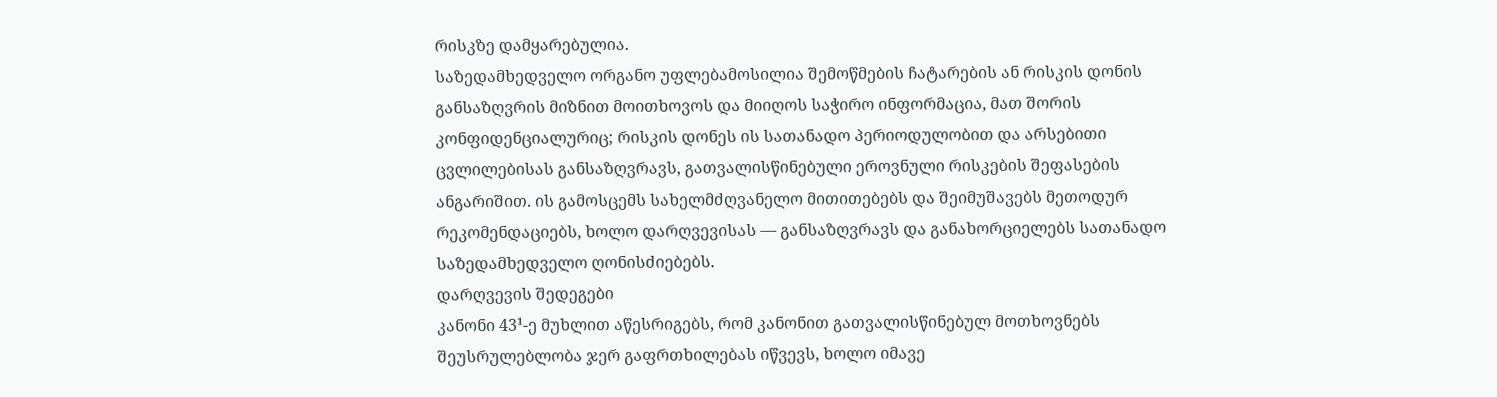რისკზე დამყარებულია.
საზედამხედველო ორგანო უფლებამოსილია შემოწმების ჩატარების ან რისკის დონის განსაზღვრის მიზნით მოითხოვოს და მიიღოს საჭირო ინფორმაცია, მათ შორის კონფიდენციალურიც; რისკის დონეს ის სათანადო პერიოდულობით და არსებითი ცვლილებისას განსაზღვრავს, გათვალისწინებული ეროვნული რისკების შეფასების ანგარიშით. ის გამოსცემს სახელმძღვანელო მითითებებს და შეიმუშავებს მეთოდურ რეკომენდაციებს, ხოლო დარღვევისას — განსაზღვრავს და განახორციელებს სათანადო საზედამხედველო ღონისძიებებს.
დარღვევის შედეგები
კანონი 43¹-ე მუხლით აწესრიგებს, რომ კანონით გათვალისწინებულ მოთხოვნებს შეუსრულებლობა ჯერ გაფრთხილებას იწვევს, ხოლო იმავე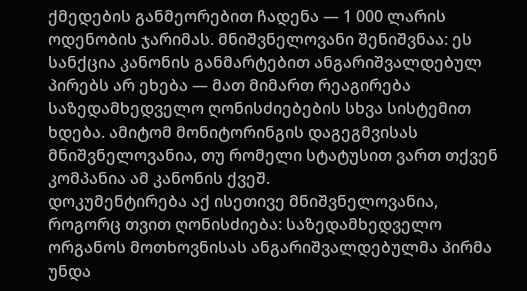ქმედების განმეორებით ჩადენა — 1 000 ლარის ოდენობის ჯარიმას. მნიშვნელოვანი შენიშვნაა: ეს სანქცია კანონის განმარტებით ანგარიშვალდებულ პირებს არ ეხება — მათ მიმართ რეაგირება საზედამხედველო ღონისძიებების სხვა სისტემით ხდება. ამიტომ მონიტორინგის დაგეგმვისას მნიშვნელოვანია, თუ რომელი სტატუსით ვართ თქვენ კომპანია ამ კანონის ქვეშ.
დოკუმენტირება აქ ისეთივე მნიშვნელოვანია, როგორც თვით ღონისძიება: საზედამხედველო ორგანოს მოთხოვნისას ანგარიშვალდებულმა პირმა უნდა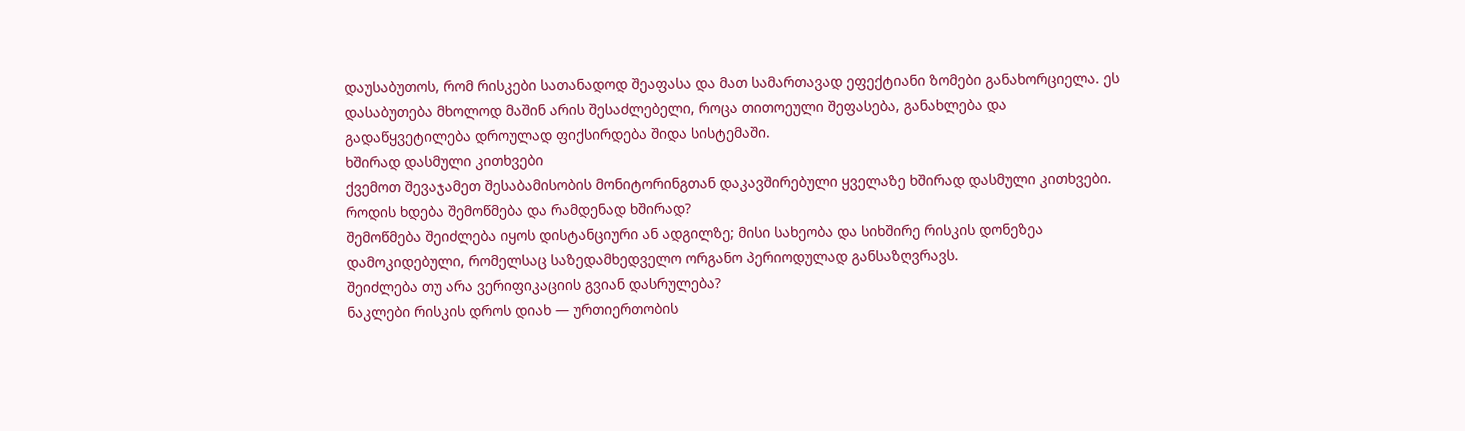დაუსაბუთოს, რომ რისკები სათანადოდ შეაფასა და მათ სამართავად ეფექტიანი ზომები განახორციელა. ეს დასაბუთება მხოლოდ მაშინ არის შესაძლებელი, როცა თითოეული შეფასება, განახლება და გადაწყვეტილება დროულად ფიქსირდება შიდა სისტემაში.
ხშირად დასმული კითხვები
ქვემოთ შევაჯამეთ შესაბამისობის მონიტორინგთან დაკავშირებული ყველაზე ხშირად დასმული კითხვები.
როდის ხდება შემოწმება და რამდენად ხშირად?
შემოწმება შეიძლება იყოს დისტანციური ან ადგილზე; მისი სახეობა და სიხშირე რისკის დონეზეა დამოკიდებული, რომელსაც საზედამხედველო ორგანო პერიოდულად განსაზღვრავს.
შეიძლება თუ არა ვერიფიკაციის გვიან დასრულება?
ნაკლები რისკის დროს დიახ — ურთიერთობის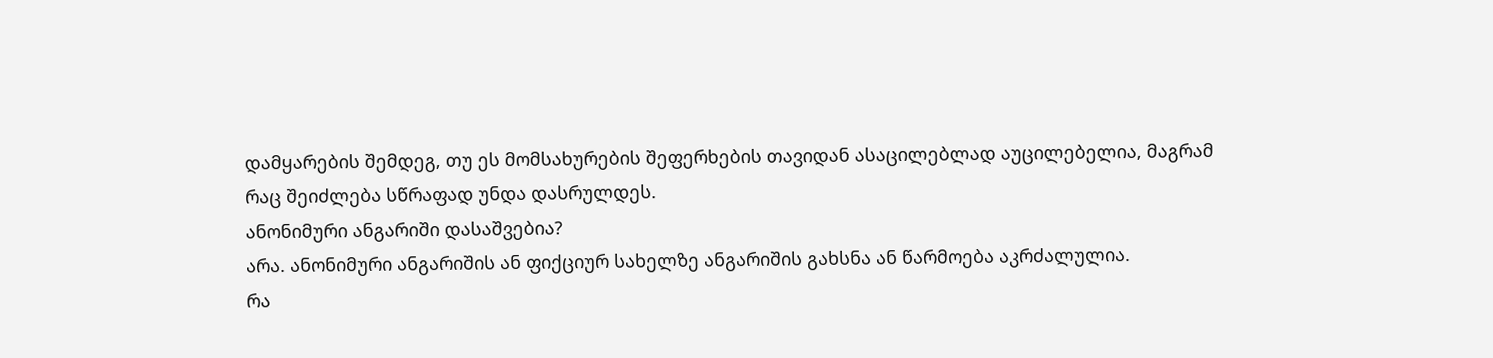დამყარების შემდეგ, თუ ეს მომსახურების შეფერხების თავიდან ასაცილებლად აუცილებელია, მაგრამ რაც შეიძლება სწრაფად უნდა დასრულდეს.
ანონიმური ანგარიში დასაშვებია?
არა. ანონიმური ანგარიშის ან ფიქციურ სახელზე ანგარიშის გახსნა ან წარმოება აკრძალულია.
რა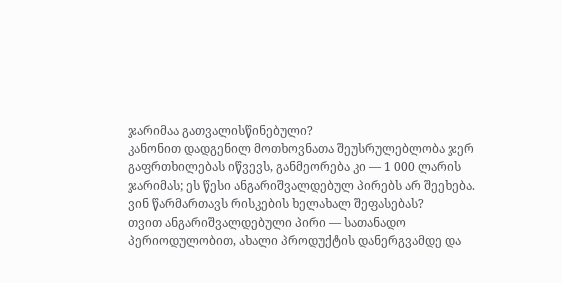ჯარიმაა გათვალისწინებული?
კანონით დადგენილ მოთხოვნათა შეუსრულებლობა ჯერ გაფრთხილებას იწვევს, განმეორება კი — 1 000 ლარის ჯარიმას; ეს წესი ანგარიშვალდებულ პირებს არ შეეხება.
ვინ წარმართავს რისკების ხელახალ შეფასებას?
თვით ანგარიშვალდებული პირი — სათანადო პერიოდულობით, ახალი პროდუქტის დანერგვამდე და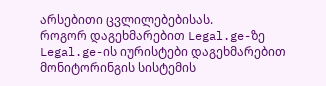არსებითი ცვლილებებისას.
როგორ დაგეხმარებით Legal.ge-ზე
Legal.ge-ის იურისტები დაგეხმარებით მონიტორინგის სისტემის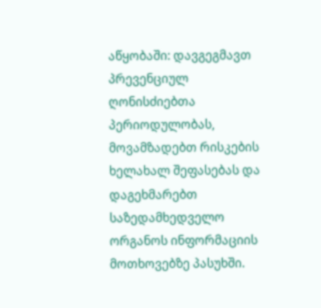აწყობაში: დავგეგმავთ პრევენციულ ღონისძიებთა პერიოდულობას, მოვამზადებთ რისკების ხელახალ შეფასებას და დაგეხმარებთ საზედამხედველო ორგანოს ინფორმაციის მოთხოვებზე პასუხში.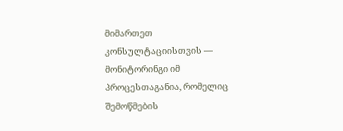მიმართეთ კონსულტაციისთვის — მონიტორინგი იმ პროცესთაგანია, რომელიც შემოწმების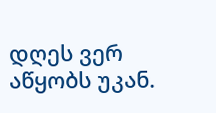დღეს ვერ აწყობს უკან.